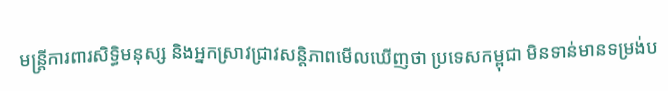មន្ត្រីការពារសិទ្ធិមនុស្ស និងអ្នកស្រាវជ្រាវសន្តិភាពមើលឃើញថា ប្រទេសកម្ពុជា មិនទាន់មានទម្រង់ប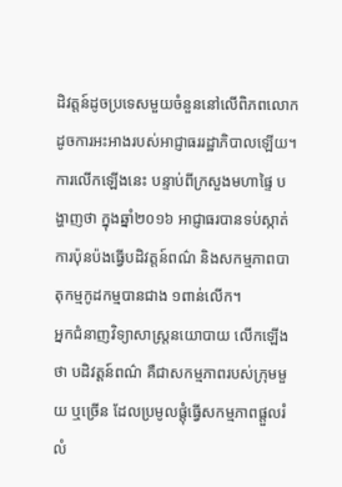ដិវត្តន៍ដូចប្រទេសមួយចំនួននៅលើពិភពលោក ដូចការអះអាងរបស់អាជ្ញាធររដ្ឋាភិបាលឡើយ។ ការលើកឡើងនេះ បន្ទាប់ពីក្រសួងមហាផ្ទៃ បង្ហាញថា ក្នុងឆ្នាំ២០១៦ អាជ្ញាធរបានទប់ស្កាត់ការប៉ុនប៉ងធ្វើបដិវត្តន៍ពណ៌ និងសកម្មភាពបាតុកម្មកូដកម្មបានជាង ១ពាន់លើក។
អ្នកជំនាញវិទ្យាសាស្ត្រនយោបាយ លើកឡើងថា បដិវត្តន៍ពណ៌ គឺជាសកម្មភាពរបស់ក្រុមមួយ ឬច្រើន ដែលប្រមូលផ្តុំធ្វើសកម្មភាពផ្ដួលរំលំ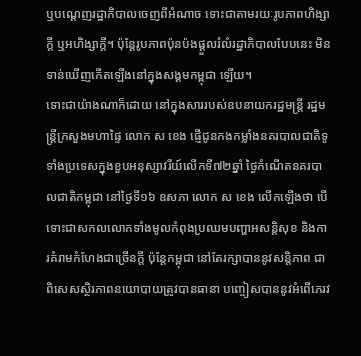ឬបណ្ដេញរដ្ឋាភិបាលចេញពីអំណាច ទោះជាតាមរយៈរូបភាពហិង្សាក្តី ឬអហិង្សាក្តី។ ប៉ុន្តែរូបភាពប៉ុនប៉ងផ្ដួលរំលំរដ្ឋាភិបាលបែបនេះ មិនទាន់ឃើញកើតឡើងនៅក្នុងសង្គមកម្ពុជា ឡើយ។
ទោះជាយ៉ាងណាក៏ដោយ នៅក្នុងសាររបស់ឧបនាយករដ្ឋមន្ត្រី រដ្ឋមន្ត្រីក្រសួងមហាផ្ទៃ លោក ស ខេង ផ្ញើជូនកងកម្លាំងនគរបាលជាតិទូទាំងប្រទេសក្នុងខួបអនុស្សាវរីយ៍លើកទី៧២ឆ្នាំ ថ្ងៃកំណើតនគរបាលជាតិកម្ពុជា នៅថ្ងៃទី១៦ ឧសភា លោក ស ខេង លើកឡើងថា បើទោះជាសកលលោកទាំងមូលកំពុងប្រឈមបញ្ហាអសន្តិសុខ និងការគំរាមកំហែងជាច្រើនក្តី ប៉ុន្តែកម្ពុជា នៅតែរក្សាបាននូវសន្តិភាព ជាពិសេសស្ថិរភាពនយោបាយត្រូវបានធានា បញ្ចៀសបាននូវអំពើភេរវ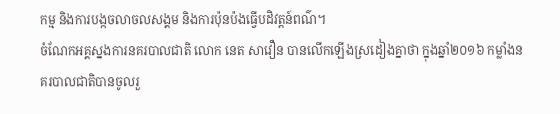កម្ម និងការបង្កចលាចលសង្គម និងការប៉ុនប៉ងធ្វើបដិវត្តន៍ពណ៌។
ចំណែកអគ្គស្នងការនគរបាលជាតិ លោក នេត សាវឿន បានលើកឡើងស្រដៀងគ្នាថា ក្នុងឆ្នាំ២០១៦ កម្លាំងនគរបាលជាតិបានចូលរួ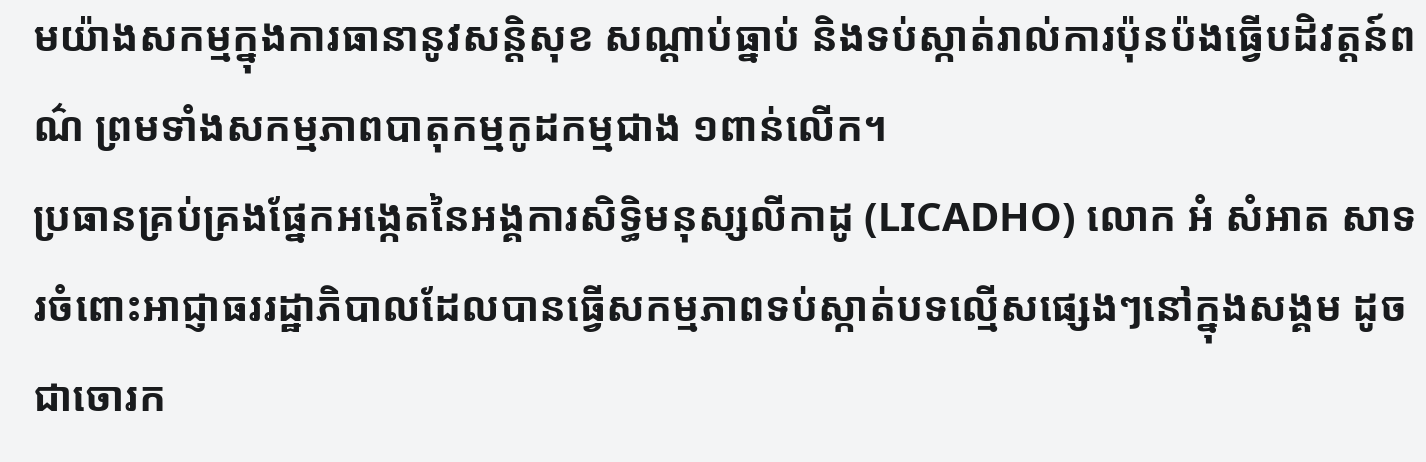មយ៉ាងសកម្មក្នុងការធានានូវសន្តិសុខ សណ្ដាប់ធ្នាប់ និងទប់ស្កាត់រាល់ការប៉ុនប៉ងធ្វើបដិវត្តន៍ពណ៌ ព្រមទាំងសកម្មភាពបាតុកម្មកូដកម្មជាង ១ពាន់លើក។
ប្រធានគ្រប់គ្រងផ្នែកអង្កេតនៃអង្គការសិទ្ធិមនុស្សលីកាដូ (LICADHO) លោក អំ សំអាត សាទរចំពោះអាជ្ញាធររដ្ឋាភិបាលដែលបានធ្វើសកម្មភាពទប់ស្កាត់បទល្មើសផ្សេងៗនៅក្នុងសង្គម ដូចជាចោរក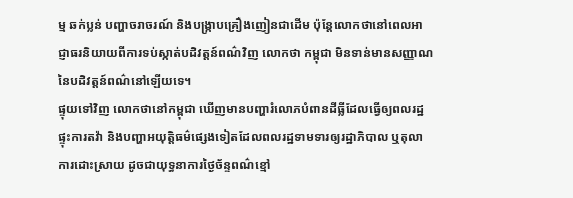ម្ម ឆក់ប្លន់ បញ្ហាចរាចរណ៍ និងបង្ក្រាបគ្រឿងញៀនជាដើម ប៉ុន្តែលោកថានៅពេលអាជ្ញាធរនិយាយពីការទប់ស្កាត់បដិវត្តន៍ពណ៌វិញ លោកថា កម្ពុជា មិនទាន់មានសញ្ញាណនៃបដិវត្តន៍ពណ៌នៅឡើយទេ។
ផ្ទុយទៅវិញ លោកថានៅកម្ពុជា ឃើញមានបញ្ហារំលោភបំពានដីធ្លីដែលធ្វើឲ្យពលរដ្ឋផ្ទុះការតវ៉ា និងបញ្ហាអយុត្តិធម៌ផ្សេងទៀតដែលពលរដ្ឋទាមទារឲ្យរដ្ឋាភិបាល ឬតុលាការដោះស្រាយ ដូចជាយុទ្ធនាការថ្ងៃច័ន្ទពណ៌ខ្មៅ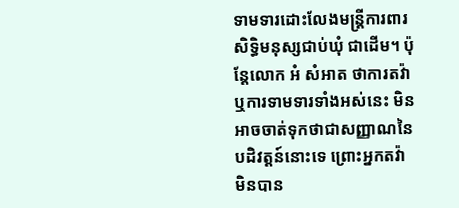ទាមទារដោះលែងមន្ត្រីការពារសិទ្ធិមនុស្សជាប់ឃុំ ជាដើម។ ប៉ុន្តែលោក អំ សំអាត ថាការតវ៉ា ឬការទាមទារទាំងអស់នេះ មិនអាចចាត់ទុកថាជាសញ្ញាណនៃបដិវត្តន៍នោះទេ ព្រោះអ្នកតវ៉ាមិនបាន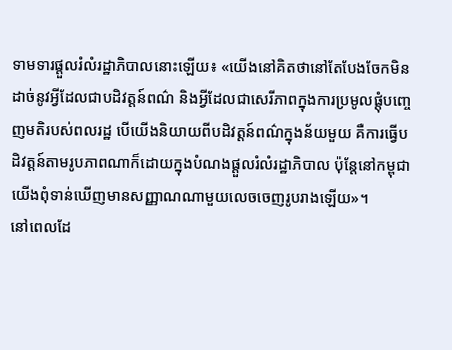ទាមទារផ្ដួលរំលំរដ្ឋាភិបាលនោះឡើយ៖ «យើងនៅគិតថានៅតែបែងចែកមិនដាច់នូវអ្វីដែលជាបដិវត្តន៍ពណ៌ និងអ្វីដែលជាសេរីភាពក្នុងការប្រមូលផ្តុំបញ្ចេញមតិរបស់ពលរដ្ឋ បើយើងនិយាយពីបដិវត្តន៍ពណ៌ក្នុងន័យមួយ គឺការធ្វើបដិវត្តន៍តាមរូបភាពណាក៏ដោយក្នុងបំណងផ្ដួលរំលំរដ្ឋាភិបាល ប៉ុន្តែនៅកម្ពុជា យើងពុំទាន់ឃើញមានសញ្ញាណណាមួយលេចចេញរូបរាងឡើយ»។
នៅពេលដែ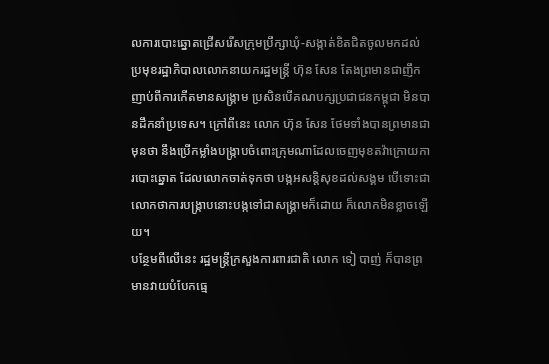លការបោះឆ្នោតជ្រើសរើសក្រុមប្រឹក្សាឃុំ-សង្កាត់ខិតជិតចូលមកដល់ ប្រមុខរដ្ឋាភិបាលលោកនាយករដ្ឋមន្ត្រី ហ៊ុន សែន តែងព្រមានជាញឹកញាប់ពីការកើតមានសង្គ្រាម ប្រសិនបើគណបក្សប្រជាជនកម្ពុជា មិនបានដឹកនាំប្រទេស។ ក្រៅពីនេះ លោក ហ៊ុន សែន ថែមទាំងបានព្រមានជាមុនថា នឹងប្រើកម្លាំងបង្ក្រាបចំពោះក្រុមណាដែលចេញមុខតវ៉ាក្រោយការបោះឆ្នោត ដែលលោកចាត់ទុកថា បង្កអសន្តិសុខដល់សង្គម បើទោះជាលោកថាការបង្ក្រាបនោះបង្កទៅជាសង្គ្រាមក៏ដោយ ក៏លោកមិនខ្លាចឡើយ។
បន្ថែមពីលើនេះ រដ្ឋមន្ត្រីក្រសួងការពារជាតិ លោក ទៀ បាញ់ ក៏បានព្រមានវាយបំបែកធ្មេ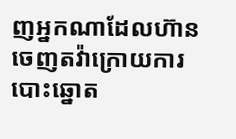ញអ្នកណាដែលហ៊ានចេញតវ៉ាក្រោយការបោះឆ្នោត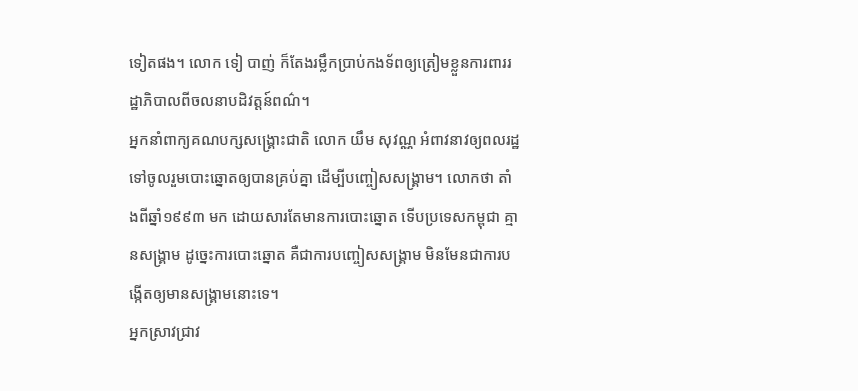ទៀតផង។ លោក ទៀ បាញ់ ក៏តែងរម្លឹកប្រាប់កងទ័ពឲ្យត្រៀមខ្លួនការពាររដ្ឋាភិបាលពីចលនាបដិវត្តន៍ពណ៌។
អ្នកនាំពាក្យគណបក្សសង្គ្រោះជាតិ លោក យឹម សុវណ្ណ អំពាវនាវឲ្យពលរដ្ឋទៅចូលរួមបោះឆ្នោតឲ្យបានគ្រប់គ្នា ដើម្បីបញ្ចៀសសង្គ្រាម។ លោកថា តាំងពីឆ្នាំ១៩៩៣ មក ដោយសារតែមានការបោះឆ្នោត ទើបប្រទេសកម្ពុជា គ្មានសង្គ្រាម ដូច្នេះការបោះឆ្នោត គឺជាការបញ្ចៀសសង្គ្រាម មិនមែនជាការបង្កើតឲ្យមានសង្គ្រាមនោះទេ។
អ្នកស្រាវជ្រាវ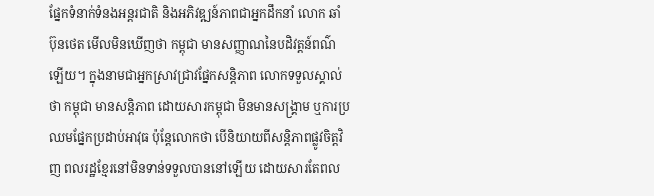ផ្នែកទំនាក់ទំនងអន្តរជាតិ និងអភិវឌ្ឍន៍ភាពជាអ្នកដឹកនាំ លោក ឆាំ ប៊ុនថេត មើលមិនឃើញថា កម្ពុជា មានសញ្ញាណនៃបដិវត្តន៍ពណ៌ឡើយ។ ក្នុងនាមជាអ្នកស្រាវជ្រាវផ្នែកសន្តិភាព លោកទទួលស្គាល់ថា កម្ពុជា មានសន្តិភាព ដោយសារកម្ពុជា មិនមានសង្គ្រាម ឬការប្រឈមផ្នែកប្រដាប់អាវុធ ប៉ុន្តែលោកថា បើនិយាយពីសន្តិភាពផ្លូវចិត្តវិញ ពលរដ្ឋខ្មែរនៅមិនទាន់ទទួលបាននៅឡើយ ដោយសារតែពល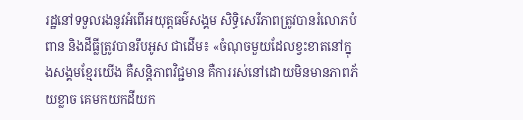រដ្ឋនៅទទួលរងនូវអំពើអយុត្តធម៌សង្គម សិទ្ធិសេរីភាពត្រូវបានរំលោភបំពាន និងដីធ្លីត្រូវបានរឹបអូស ជាដើម៖ «ចំណុចមួយដែលខ្វះខាតនៅក្នុងសង្គមខ្មែរយើង គឺសន្តិភាពវិជ្ជមាន គឺការរស់នៅដោយមិនមានភាពភ័យខ្លាច គេមកយកដីយក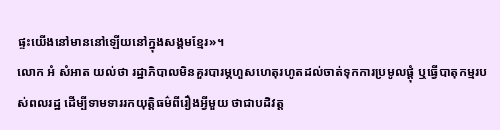ផ្ទះយើងនៅមាននៅឡើយនៅក្នុងសង្គមខ្មែរ»។
លោក អំ សំអាត យល់ថា រដ្ឋាភិបាលមិនគួរបារម្ភហួសហេតុរហូតដល់ចាត់ទុកការប្រមូលផ្តុំ ឬធ្វើបាតុកម្មរបស់ពលរដ្ឋ ដើម្បីទាមទាររកយុត្តិធម៌ពីរឿងអ្វីមួយ ថាជាបដិវត្ត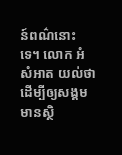ន៍ពណ៌នោះទេ។ លោក អំ សំអាត យល់ថា ដើម្បីឲ្យសង្គមមានស្ថិ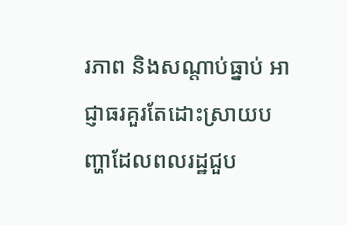រភាព និងសណ្ដាប់ធ្នាប់ អាជ្ញាធរគួរតែដោះស្រាយបញ្ហាដែលពលរដ្ឋជួប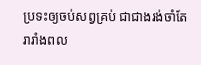ប្រទះឲ្យចប់សព្វគ្រប់ ជាជាងរង់ចាំតែរារាំងពល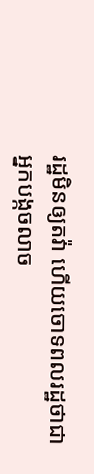រដ្ឋមិនឲ្យតវ៉ា ហើយចោទពលរដ្ឋថាជាអ្នកបង្កចលាច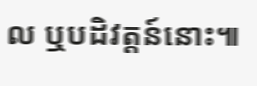ល ឬបដិវត្តន៍នោះ៕